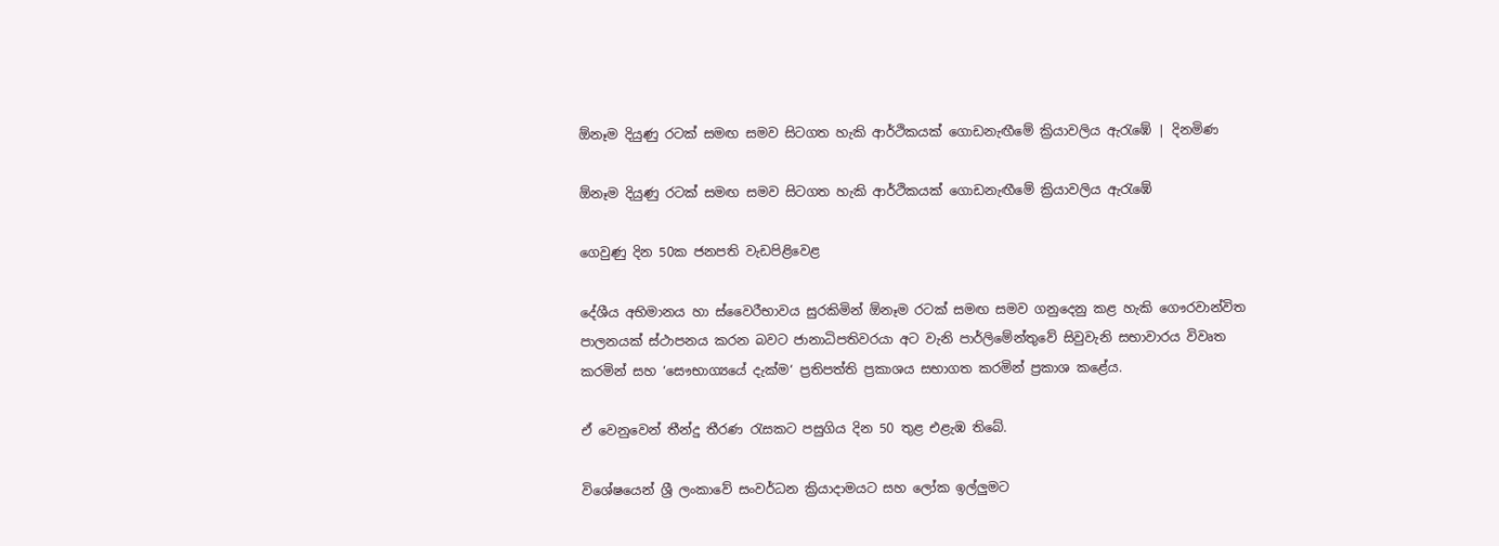ඕනෑම දියුණු රටක් සමඟ සමව සිටගත හැකි ආර්ථිකයක් ගොඩනැඟීමේ ක්‍රියාවලිය ඇරැඹේ | දිනමිණ

ඕනෑම දියුණු රටක් සමඟ සමව සිටගත හැකි ආර්ථිකයක් ගොඩනැඟීමේ ක්‍රියාවලිය ඇරැඹේ

ගෙවුණු දින 50ක ජනපති වැඩපිළිවෙළ

දේශීය අභිමානය හා ස්වෛරීභාවය සුරකිමින් ඕනෑම රටක් සමඟ සමව ගනුදෙනු කළ හැකි ගෞරවාන්විත පාලනයක් ස්ථාපනය කරන බවට ජානාධිපතිවරයා අට වැනි පාර්ලිමේන්තුවේ සිවුවැනි සභාවාරය විවෘත කරමින් සහ ‘සෞභාග්‍යයේ දැක්ම‘ ප්‍රතිපත්ති ප්‍රකාශය සභාගත කරමින් ප්‍රකාශ කළේය.

ඒ වෙනුවෙන් තීන්දු තීරණ රැසකට පසුගිය දින 50 තුළ එළැඹ තිබේ.

විශේෂයෙන් ශ්‍රී ලංකාවේ සංවර්ධන ක්‍රියාදාමයට සහ ලෝක ඉල්ලුමට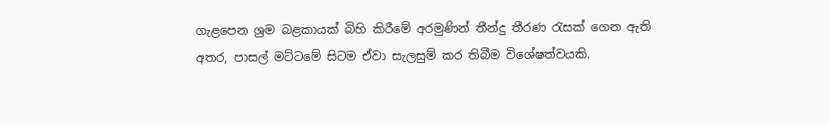ගැළපෙන ශ්‍රම බළකායක් බිහි කිරීමේ අරමුණින් තීන්දු තීරණ රැසක් ගෙන ඇති අතර, පාසල් මට්ටමේ සිටම ඒවා සැලසුම් කර තිබීම විශේෂත්වයකි.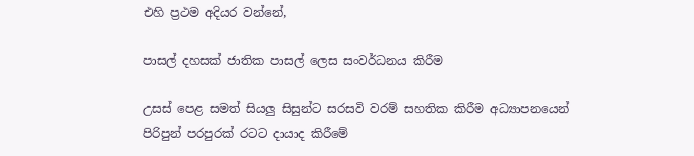එහි ප්‍රථම අදියර වන්නේ,

පාසල් දහසක් ජාතික පාසල් ලෙස සංවර්ධනය කිරීම

උසස් පෙළ සමත් සියලු සිසුන්ට සරසවි වරම් සහතික කිරීම අධ්‍යාපනයෙන් පිරිපුන් පරපුරක් රටට දායාද කිරීමේ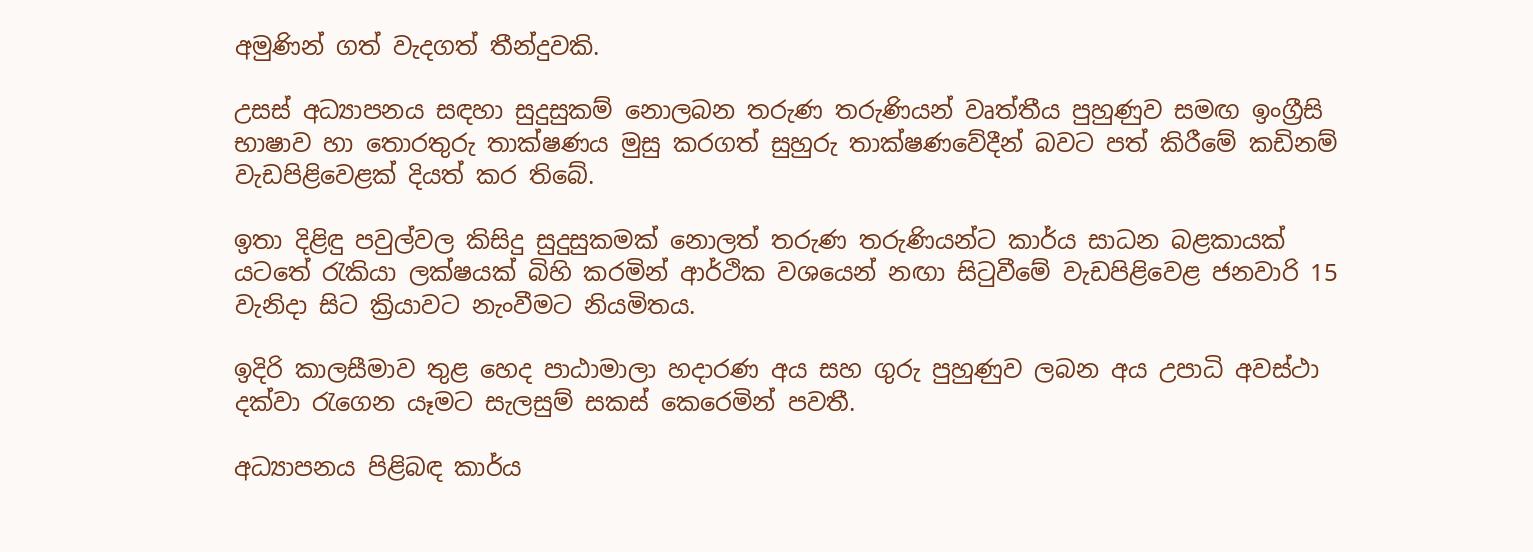අමුණින් ගත් වැදගත් තීන්දුවකි.

උසස් අධ්‍යාපනය සඳහා සුදුසුකම් නොලබන තරුණ තරුණියන් වෘත්තීය පුහුණුව සමඟ ඉංග්‍රීසි භාෂාව හා තොරතුරු තාක්ෂණය මුසු කරගත් සුහුරු තාක්ෂණවේදීන් බවට පත් කිරීමේ කඩිනම් වැඩපිළිවෙළක් දියත් කර තිබේ.

ඉතා දිළිඳු පවුල්වල කිසිදු සුදුසුකමක් නොලත් තරුණ තරුණියන්ට කාර්ය සාධන බළකායක් යටතේ රැකියා ලක්ෂයක් බිහි කරමින් ආර්ථික වශයෙන් නඟා සිටුවීමේ වැඩපිළිවෙළ ජනවාරි 15 වැනිදා සිට ක්‍රියාවට නැංවීමට නියමිතය.

ඉදිරි කාලසීමාව තුළ හෙද පාඨාමාලා හදාරණ අය සහ ගුරු පුහුණුව ලබන අය උපාධි අවස්ථා දක්වා රැගෙන යෑමට සැලසුම් සකස් කෙරෙමින් පවතී.

අධ්‍යාපනය පිළිබඳ කාර්ය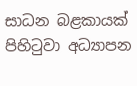සාධන බළකායක් පිහිටුවා අධ්‍යාපන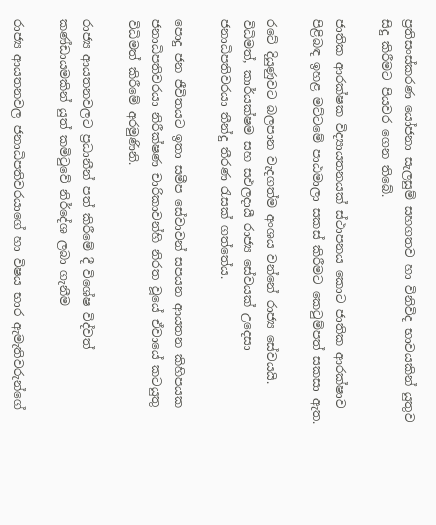ප්‍රතිසංස්කරණ යෝජනා සැලසුම් සහගතව හා විනිවිද භාවයකින් යුතුව සිදු කිරීමට පියවර ගෙන තිබේ.

ජාතික ආරක්ෂක විද්‍යායතනයක් ස්ථාපනය කොට ජාතික ආරක්ෂාව පිළිබඳ ඉහළ මට්ටමේ පාඨමාලා සකස් කිරීමට කෙටුම්පත් සකසා ඇත.

රටේ දියුණුවට බලපාන වැදගත්ම අංශය වන්නේ රාජ්‍ය සේවයයි. විධිමත්, කාර්යක්ෂම සහ සඵලදායී රාජ්‍ය සේවයක් උදෙසා ජනාධිපතිවරයා තීන්දු තීරණ රැසක් ගත්තේය.

පොදු ජන ජීවිතයට ඉතා සමීප සේවාවන් සපයන ආයතන කිහිපයක ජනාධිපතිවරයා නිරීක්ෂණ චාරිකාවන්හි නිරත වූයේ ඒවායේ කටයුතු විධිමත් කිරීමේ අරමුණිනි.

රාජ්‍ය ආයතනවලට ප්‍රධානීන් පත් කිරීමේ දී විශේෂ විද්වත් කණ්ඩායමකින් යුත් කමිටුවේ නිර්දේශ ලබා ගැනීම

රාජ්‍ය ආයතනවල ජනාධිපතිවරයාගේ හා විෂය භාර ඇමැතිවරුන්ගේ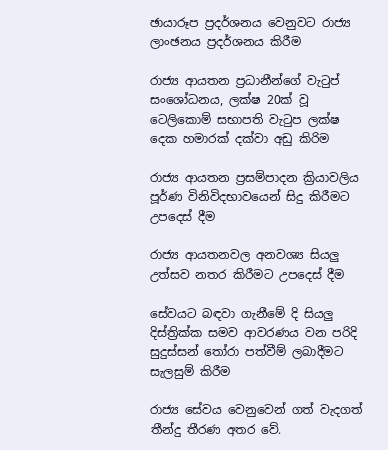ඡායාරූප ප්‍රදර්ශනය වෙනුවට රාජ්‍ය ලාංඡනය ප්‍රදර්ශනය කිරීම

රාජ්‍ය ආයතන ප්‍රධානීන්ගේ වැටුප් සංශෝධනය, ලක්ෂ 20ක් වූ ටෙලිකොම් සභාපති වැටුප ලක්ෂ දෙක හමාරක් දක්වා අඩු කිරිම

රාජ්‍ය ආයතන ප්‍රසම්පාදන ක්‍රියාවලිය පූර්ණ විනිවිදභාවයෙන් සිදු කිරීමට උපදෙස් දීම

රාජ්‍ය ආයතනවල අනවශ්‍ය සියලු උත්සව නතර කිරීමට උපදෙස් දීම

සේවයට බඳවා ගැනීමේ දි සියලු දිස්ත්‍රික්ක සමව ආවරණය වන පරිදි සුදුස්සන් තෝරා පත්වීම් ලබාදීමට සැලසුම් කිරීම

රාජ්‍ය සේවය වෙනුවෙන් ගත් වැදගත් තීන්දු තීරණ අතර වේ.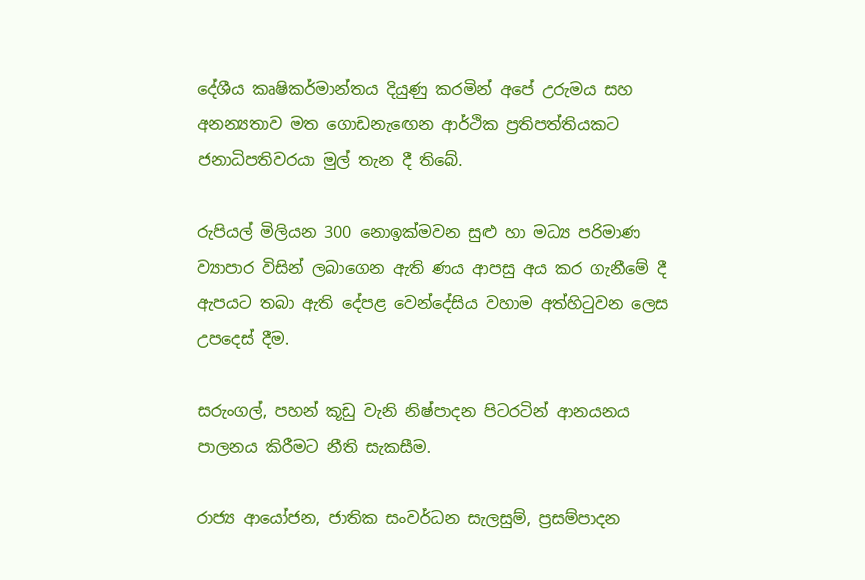දේශීය කෘෂිකර්මාන්තය දියුණු කරමින් අපේ උරුමය සහ අනන්‍යතාව මත ගොඩනැඟෙන ආර්ථික ප්‍රතිපත්තියකට ජනාධිපතිවරයා මුල් තැන දී තිබේ.

රුපියල් මිලියන 300 නොඉක්මවන සුළු හා මධ්‍ය පරිමාණ ව්‍යාපාර විසින් ලබාගෙන ඇති ණය ආපසු අය කර ගැනීමේ දී ඇපයට තබා ඇති දේපළ වෙන්දේසිය වහාම අත්හිටුවන ලෙස උපදෙස් දීම.

සරුංගල්, පහන් කූඩු වැනි නිෂ්පාදන පිටරටින් ආනයනය පාලනය කිරීමට නීති සැකසීම.

රාජ්‍ය ආයෝජන, ජාතික සංවර්ධන සැලසුම්, ප්‍රසම්පාදන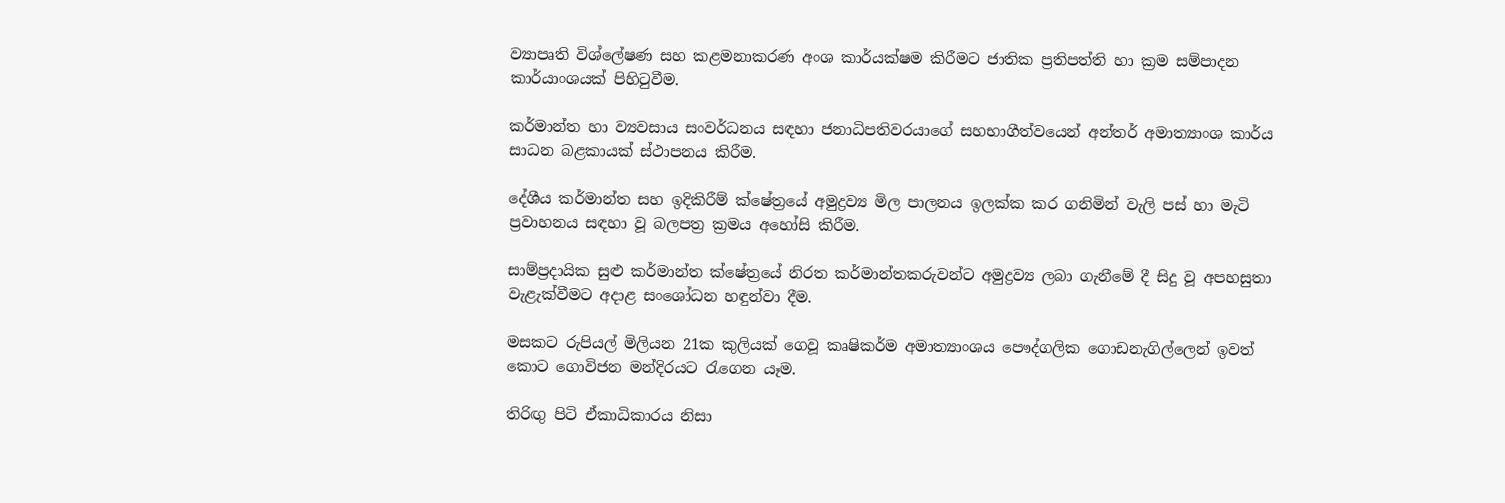ව්‍යාපෘති විශ්ලේෂණ සහ කළමනාකරණ අංශ කාර්යක්ෂම කිරීමට ජාතික ප්‍රතිපත්ති හා ක්‍රම සම්පාදන කාර්යාංශයක් පිහිටුවීම.

කර්මාන්ත හා ව්‍යවසාය සංවර්ධනය සඳහා ජනාධිපතිවරයාගේ සහභාගීත්වයෙන් අන්තර් අමාත්‍යාංශ කාර්ය සාධන බළකායක් ස්ථාපනය කිරීම.

දේශීය කර්මාන්ත සහ ඉදිකිරීම් ක්ෂේත්‍රයේ අමුද්‍රව්‍ය මිල පාලනය ඉලක්ක කර ගනිමින් වැලි පස් හා මැටි ප්‍රවාහනය සඳහා වූ බලපත්‍ර ක්‍රමය අහෝසි කිරීම.

සාම්ප්‍රදායික සුළු කර්මාන්ත ක්ෂේත්‍රයේ නිරත කර්මාන්තකරුවන්ට අමුද්‍රව්‍ය ලබා ගැනීමේ දී සිදු වූ අපහසුතා වැළැක්වීමට අදාළ සංශෝධන හඳුන්වා දීම.

මසකට රුපියල් මිලියන 21ක කුලියක් ගෙවූ කෘෂිකර්ම අමාත්‍යාංශය පෞද්ගලික ගොඩනැගිල්ලෙන් ඉවත් කොට ගොවිජන මන්දිරයට රැගෙන යෑම.

තිරිඟු පිටි ඒකාධිකාරය නිසා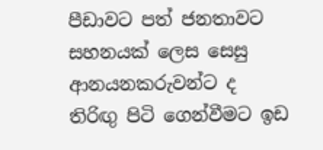පීඩාවට පත් ජනතාවට සහනයක් ලෙස සෙසු ආනයනකරුවන්ට ද තිරිඟු පිටි ගෙන්වීමට ඉඩ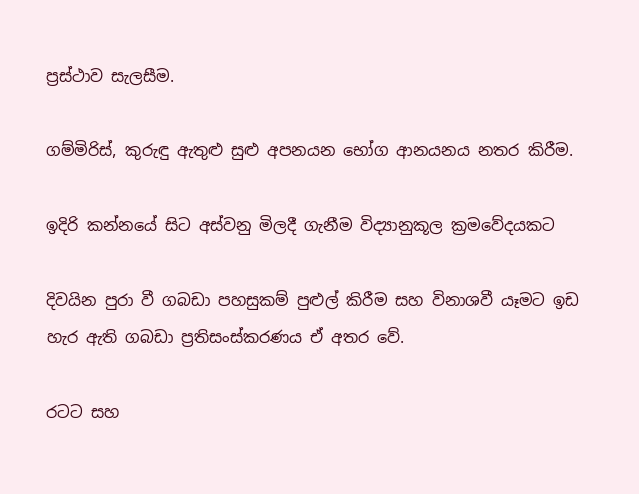ප්‍රස්ථාව සැලසීම.

ගම්මිරිස්, කුරුඳු ඇතුළු සුළු අපනයන භෝග ආනයනය නතර කිරීම.

ඉදිරි කන්නයේ සිට අස්වනු මිලදී ගැනීම විද්‍යානුකූල ක්‍රමවේදයකට

දිවයින පුරා වී ගබඩා පහසුකම් පුළුල් කිරීම සහ විනාශවී යෑමට ඉඩ හැර ඇති ගබඩා ප්‍රතිසංස්කරණය ඒ අතර වේ.

රටට සහ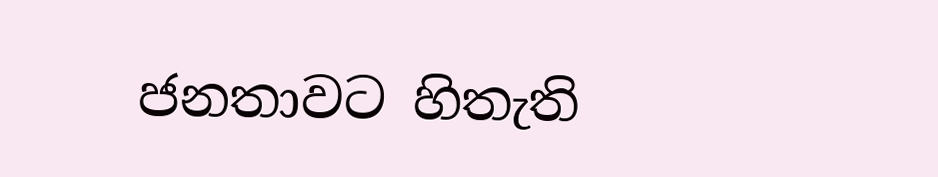ජනතාවට හිතැති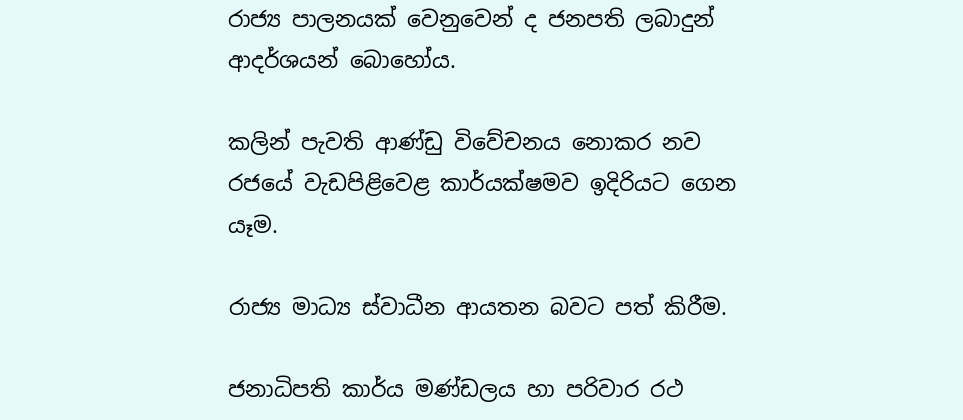රාජ්‍ය පාලනයක් වෙනුවෙන් ද ජනපති ලබාදුන් ආදර්ශයන් බොහෝය.

කලින් පැවති ආණ්ඩු විවේචනය නොකර නව රජයේ වැඩපිළිවෙළ කාර්යක්ෂමව ඉදිරියට ගෙන යෑම.

රාජ්‍ය මාධ්‍ය ස්වාධීන ආයතන බවට පත් කිරීම.

ජනාධිපති කාර්ය මණ්ඩලය හා පරිවාර රථ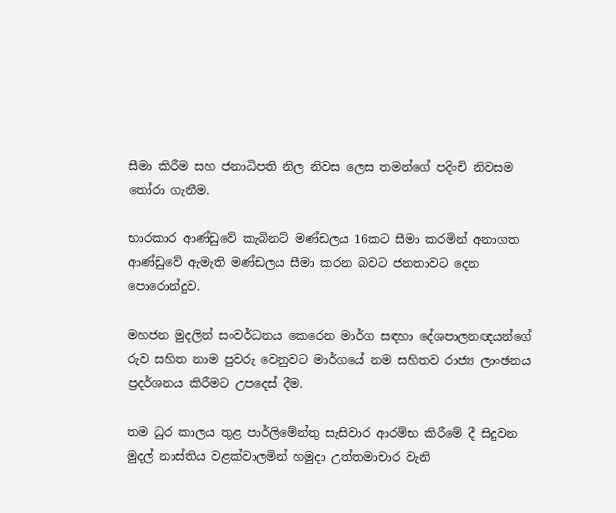සීමා කිරීම සහ ජනාධිපති නිල නිවස ලෙස තමන්ගේ පදිංචි නිවසම තෝරා ගැනීම.

භාරකාර ආණ්ඩුවේ කැබිනට් මණ්ඩලය 16කට සීමා කරමින් අනාගත ආණ්ඩුවේ ඇමැති මණ්ඩලය සීමා කරන බවට ජනතාවට දෙන පොරොන්දුව.

මහජන මුදලින් සංවර්ධනය කෙරෙන මාර්ග සඳහා දේශපාලනඥයන්ගේ රුව සහිත නාම පුවරු වෙනුවට මාර්ගයේ නම සහිතව රාජ්‍ය ලාංඡනය ප්‍රදර්ශනය කිරීමට උපදෙස් දීම.

තම ධුර කාලය තුළ පාර්ලිමේන්තු සැසිවාර ආරම්භ කිරීමේ දී සිදුවන මුදල් නාස්තිය වළක්වාලමින් හමුදා උත්තමාචාර වැනි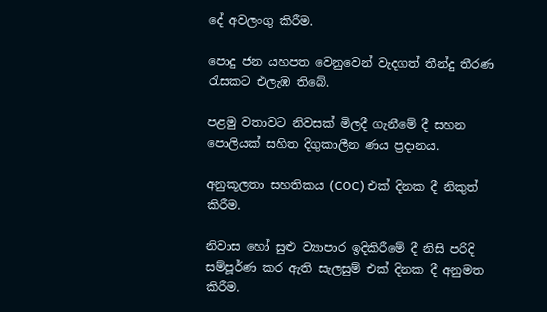දේ අවලංගු කිරීම.

පොදු ජන යහපත වෙනුවෙන් වැදගත් තීන්දු තීරණ රැසකට එලැඹ තිබේ.

පළමු වතාවට නිවසක් මිලදී ගැනීමේ දී සහන පොලියක් සහිත දිගුකාලීන ණය ප්‍රදානය.

අනුකූලතා සහතිකය (COC) එක් දිනක දී නිකුත් කිරීම.

නිවාස හෝ සුළු ව්‍යාපාර ඉදිකිරීමේ දී නිසි පරිදි සම්පූර්ණ කර ඇති සැලසුම් එක් දිනක දී අනුමත කිරීම.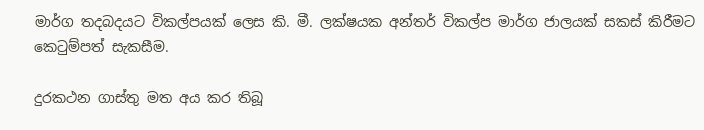මාර්ග තදබදයට විකල්පයක් ලෙස කි. මී. ලක්ෂයක අන්තර් විකල්ප මාර්ග ජාලයක් සකස් කිරීමට කෙටුම්පත් සැකසීම.

දුරකථන ගාස්තු මත අය කර තිබූ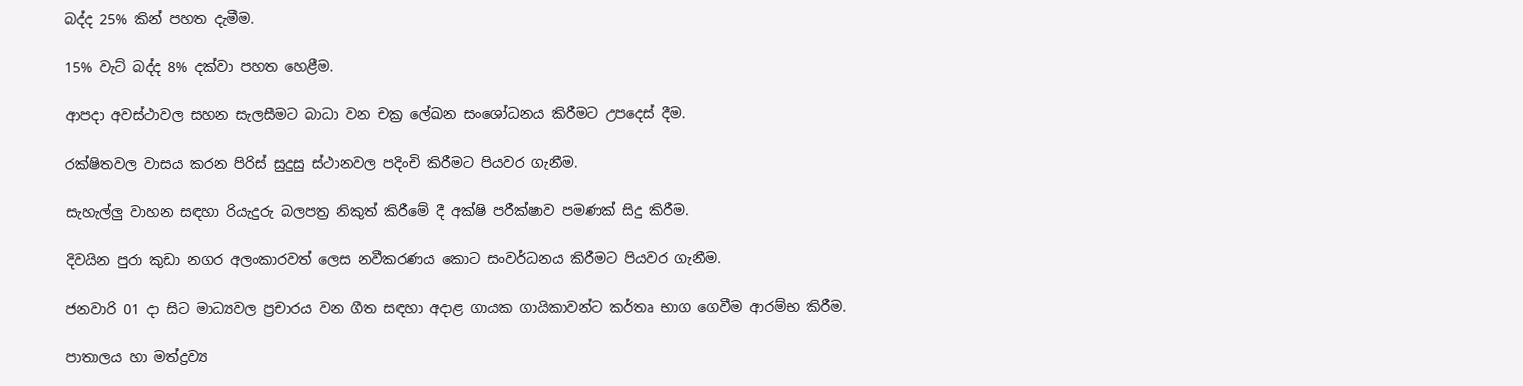බද්ද 25% කින් පහත දැමීම.

15% වැට් බද්ද 8% දක්වා පහත හෙළීම.

ආපදා අවස්ථාවල සහන සැලසීමට බාධා වන චක්‍ර ලේඛන සංශෝධනය කිරීමට උපදෙස් දීම.

රක්ෂිතවල වාසය කරන පිරිස් සුදුසු ස්ථානවල පදිංචි කිරීමට පියවර ගැනීම.

සැහැල්ලු වාහන සඳහා රියැදුරු බලපත්‍ර නිකුත් කිරීමේ දී අක්ෂි පරීක්ෂාව පමණක් සිදු කිරීම.

දිවයින පුරා කුඩා නගර අලංකාරවත් ලෙස නවීකරණය කොට සංවර්ධනය කිරීමට පියවර ගැනීම.

ජනවාරි 01 දා සිට මාධ්‍යවල ප්‍රචාරය වන ගීත සඳහා අදාළ ගායක ගායිකාවන්ට කර්තෘ භාග ගෙවීම ආරම්භ කිරීම.

පාතාලය හා මත්ද්‍රව්‍ය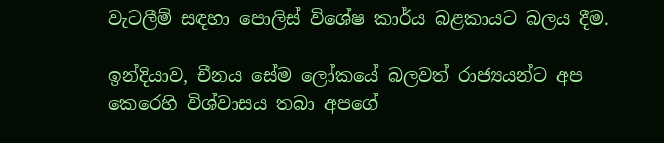වැටලීම් සඳහා පොලිස් විශේෂ කාර්ය බළකායට බලය දීම.

ඉන්දියාව, චීනය සේම ලෝකයේ බලවත් රාජ්‍යයන්ට අප කෙරෙහි විශ්වාසය තබා අපගේ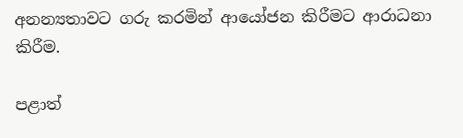අනන්‍යතාවට ගරු කරමින් ආයෝජන කිරීමට ආරාධනා කිරීම.

පළාත්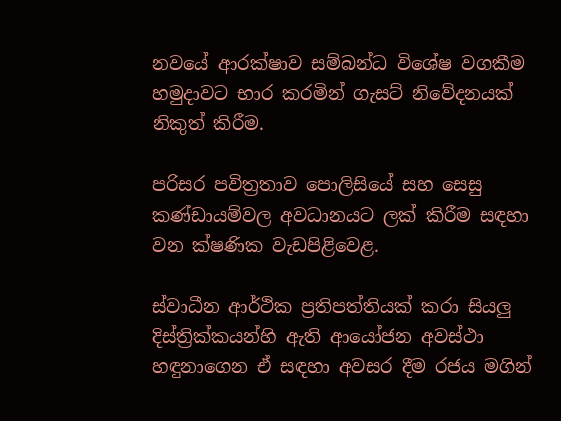නවයේ ආරක්ෂාව සම්බන්ධ විශේෂ වගකීම හමුදාවට භාර කරමින් ගැසට් නිවේදනයක් නිකුත් කිරීම.

පරිසර පවිත්‍රතාව පොලිසියේ සහ සෙසු කණ්ඩායම්වල අවධානයට ලක් කිරීම සඳහා වන ක්ෂණික වැඩපිළිවෙළ.

ස්වාධීන ආර්ථික ප්‍රතිපත්තියක් කරා සියලු දිස්ත්‍රික්කයන්හි ඇති ආයෝජන අවස්ථා හඳුනාගෙන ඒ සඳහා අවසර දීම රජය මගින්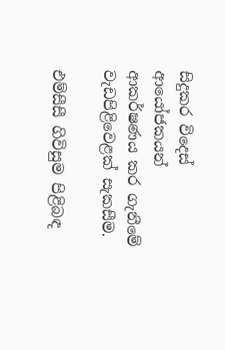සිදුකර විදෙස් ආයෝජකයන් ආකර්ෂණය කර ගැනීමේ වැඩපිළිවෙළක් සැකසීම.

එම්සීසී ගිවිසුම පිළිබඳ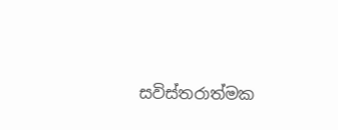සවිස්තරාත්මක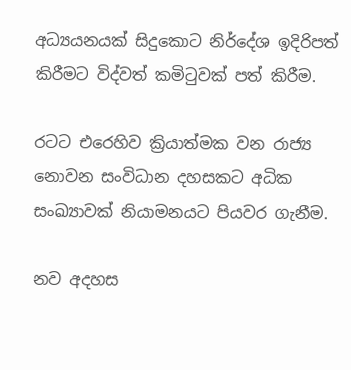අධ්‍යයනයක් සිදුකොට නිර්දේශ ඉදිරිපත් කිරීමට විද්වත් කමිටුවක් පත් කිරීම.

රටට එරෙහිව ක්‍රියාත්මක වන රාජ්‍ය නොවන සංවිධාන දහසකට අධික සංඛ්‍යාවක් නියාමනයට පියවර ගැනීම.

නව අදහස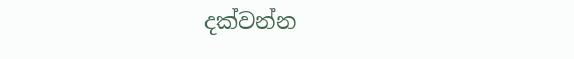දක්වන්න